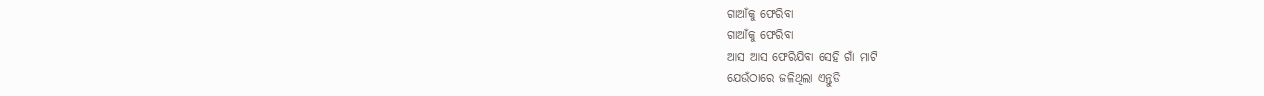ଗାଆଁକୁ ଫେରିବା
ଗାଆଁକୁ ଫେରିବା
ଆସ ଆସ ଫେରିଯିବା ସେହି ଗାଁ ମାଟି
ଯେଉଁଠାରେ ଜଳିଥିଲା ଏନ୍ତୁଡି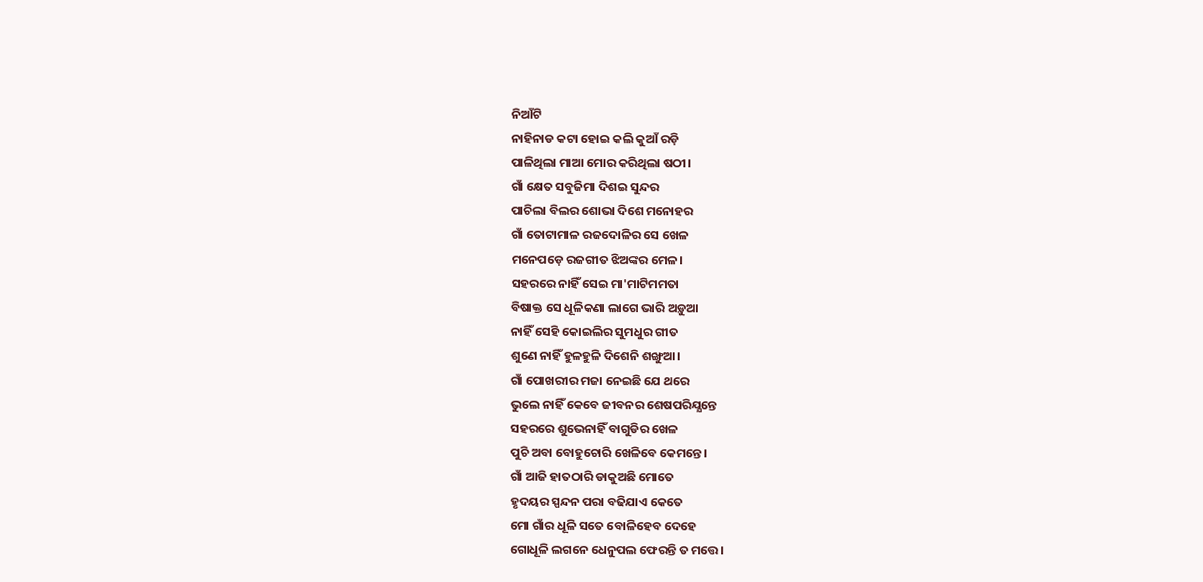ନିଆଁଟି
ନାହିନାଡ କଟା ହୋଇ କଲି କୁଆଁ ରଡ଼ି
ପାଳିଥିଲା ମାଆ ମୋର କରିଥିଲା ଷଠୀ।
ଗାଁ କ୍ଷେତ ସବୁଜିମା ଦିଶଇ ସୁନ୍ଦର
ପାଚିଲା ବିଲର ଶୋଭା ଦିଶେ ମନୋହର
ଗାଁ ତୋଟାମାଳ ରଜଦୋଳିର ସେ ଖେଳ
ମନେପଡ଼େ ରଜଗୀତ ଝିଅଙ୍କର ମେଳ।
ସହରରେ ନାହିଁ ସେଇ ମା'ମାଟିମମତା
ବିଷାକ୍ତ ସେ ଧୂଳିକଣା ଲାଗେ ଭାରି ଅଡ଼ୁଆ
ନାହିଁ ସେହି କୋଇଲିର ସୁମଧୁର ଗୀତ
ଶୁଣେ ନାହିଁ ହୁଳହୁଳି ଦିଶେନି ଶଙ୍ଖୁଆ।
ଗାଁ ପୋଖରୀର ମଜା ନେଇଛି ଯେ ଥରେ
ଭୁଲେ ନାହିଁ କେବେ ଜୀବନର ଶେଷପରିଯ୍ଯନ୍ତେ
ସହରରେ ଶୁଭେନାହିଁ ବାଗୁଡିର ଖେଳ
ପୁଚି ଅବା ବୋହୁଚୋରି ଖେଳିବେ କେମନ୍ତେ।
ଗାଁ ଆଜି ହାତଠାରି ଡାକୁଅଛି ମୋତେ
ହୃଦୟର ସ୍ପନ୍ଦନ ପରା ବଢିଯାଏ କେତେ
ମୋ ଗାଁର ଧୂଳି ସତେ ବୋଳିହେବ ଦେହେ
ଗୋଧୂଳି ଲଗନେ ଧେନୁପଲ ଫେରନ୍ତି ତ ମତ୍ତେ।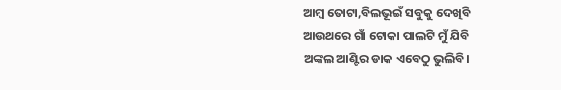ଆମ୍ବ ତୋଟା,ବିଲଭୂଇଁ ସବୁକୁ ଦେଖିବି
ଆଉଥରେ ଗାଁ ଟୋକା ପାଲଟି ମୁଁ ଯିବି
ଅଙ୍କଲ ଆଣ୍ଟିର ଡାକ ଏବେଠୁ ଭୁଲିବି।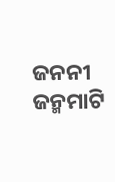ଜନନୀ ଜନ୍ମମାଟି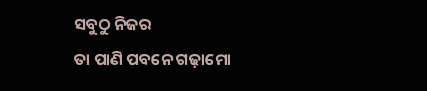ସବୁଠୁ ନିଜର
ତା ପାଣି ପବନେ ଗଢ଼ାମୋ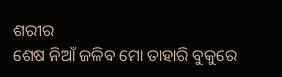ଶରୀର
ଶେଷ ନିଆଁ ଜଳିବ ମୋ ତାହାରି ବୁକୁରେ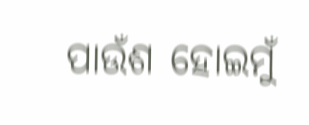ପାଉଁଶ ହୋଇମୁଁ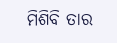ମିଶିବି ତାର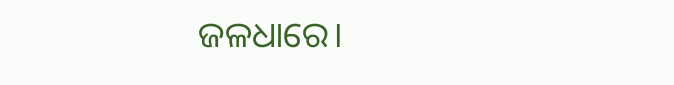ଜଳଧାରେ।